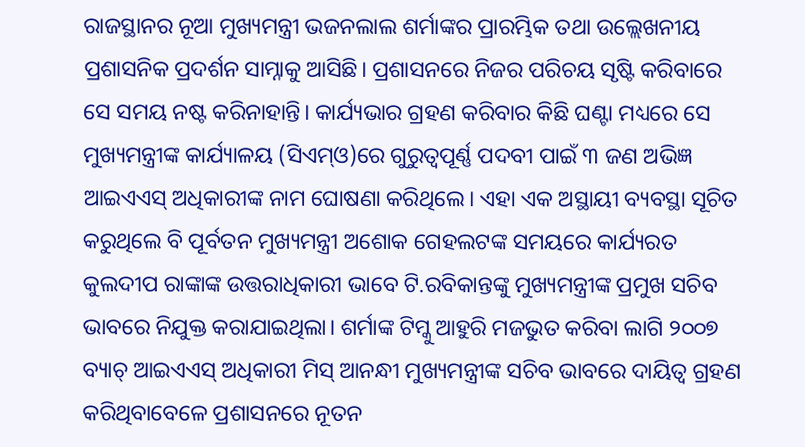ରାଜସ୍ଥାନର ନୂଆ ମୁଖ୍ୟମନ୍ତ୍ରୀ ଭଜନଲାଲ ଶର୍ମାଙ୍କର ପ୍ରାରମ୍ଭିକ ତଥା ଉଲ୍ଲେଖନୀୟ ପ୍ରଶାସନିକ ପ୍ରଦର୍ଶନ ସାମ୍ନାକୁ ଆସିଛି। ପ୍ରଶାସନରେ ନିଜର ପରିଚୟ ସୃଷ୍ଟି କରିବାରେ ସେ ସମୟ ନଷ୍ଟ କରିନାହାନ୍ତି। କାର୍ଯ୍ୟଭାର ଗ୍ରହଣ କରିବାର କିଛି ଘଣ୍ଟା ମଧ୍ୟରେ ସେ ମୁଖ୍ୟମନ୍ତ୍ରୀଙ୍କ କାର୍ଯ୍ୟାଳୟ (ସିଏମ୍ଓ)ରେ ଗୁରୁତ୍ୱପୂର୍ଣ୍ଣ ପଦବୀ ପାଇଁ ୩ ଜଣ ଅଭିଜ୍ଞ ଆଇଏଏସ୍ ଅଧିକାରୀଙ୍କ ନାମ ଘୋଷଣା କରିଥିଲେ। ଏହା ଏକ ଅସ୍ଥାୟୀ ବ୍ୟବସ୍ଥା ସୂଚିତ କରୁଥିଲେ ବି ପୂର୍ବତନ ମୁଖ୍ୟମନ୍ତ୍ରୀ ଅଶୋକ ଗେହଲଟଙ୍କ ସମୟରେ କାର୍ଯ୍ୟରତ କୁଲଦୀପ ରାଙ୍କାଙ୍କ ଉତ୍ତରାଧିକାରୀ ଭାବେ ଟି.ରବିକାନ୍ତଙ୍କୁ ମୁଖ୍ୟମନ୍ତ୍ରୀଙ୍କ ପ୍ରମୁଖ ସଚିବ ଭାବରେ ନିଯୁକ୍ତ କରାଯାଇଥିଲା। ଶର୍ମାଙ୍କ ଟିମ୍କୁ ଆହୁରି ମଜଭୁତ କରିବା ଲାଗି ୨୦୦୭ ବ୍ୟାଚ୍ ଆଇଏଏସ୍ ଅଧିକାରୀ ମିସ୍ ଆନନ୍ଧୀ ମୁଖ୍ୟମନ୍ତ୍ରୀଙ୍କ ସଚିବ ଭାବରେ ଦାୟିତ୍ୱ ଗ୍ରହଣ କରିଥିବାବେଳେ ପ୍ରଶାସନରେ ନୂତନ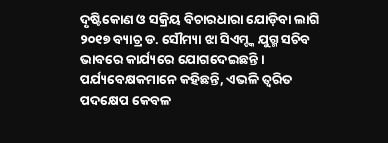ଦୃଷ୍ଟିକୋଣ ଓ ସକ୍ରିୟ ବିଚାରଧାରା ଯୋଡ଼ିବା ଲାଗି ୨୦୧୭ ବ୍ୟାଚ୍ର ଡ. ସୌମ୍ୟା ଝା ସିଏମ୍ଙ୍କ ଯୁଗ୍ମ ସଚିବ ଭାବରେ କାର୍ଯ୍ୟରେ ଯୋଗଦେଇଛନ୍ତି । ପର୍ଯ୍ୟବେକ୍ଷକମାନେ କହିଛନ୍ତି, ଏଭଳି ତ୍ୱରିତ ପଦକ୍ଷେପ କେବଳ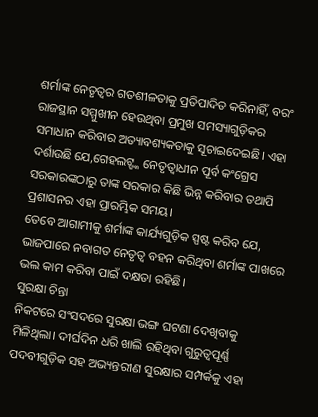ଶର୍ମାଙ୍କ ନେତୃତ୍ୱର ଗତଶୀଳତାକୁ ପ୍ରତିପାଦିତ କରିନାହିଁ, ବରଂ ରାଜସ୍ଥାନ ସମ୍ମୁଖୀନ ହେଉଥିବା ପ୍ରମୁଖ ସମସ୍ୟାଗୁଡ଼ିକର ସମାଧାନ କରିବାର ଅତ୍ୟାବଶ୍ୟକତାକୁ ସୂଚାଇଦେଇଛି। ଏହା ଦର୍ଶାଉଛି ଯେ,ଗେହଲଟ୍ଙ୍କ ନେତୃତ୍ୱାଧୀନ ପୂର୍ବ କଂଗ୍ରେସ ସରକାରଙ୍କଠାରୁ ତାଙ୍କ ସରକାର କିଛି ଭିନ୍ନ କରିବାର ତଥାପି ପ୍ରଶାସନର ଏହା ପ୍ରାରମ୍ଭିକ ସମୟ।
ତେବେ ଆଗାମୀକୁ ଶର୍ମାଙ୍କ କାର୍ଯ୍ୟଗୁଡ଼ିକ ସ୍ପଷ୍ଟ କରିବ ଯେ, ଭାଜପାରେ ନବାଗତ ନେତୃତ୍ୱ ବହନ କରିଥିବା ଶର୍ମାଙ୍କ ପାଖରେ ଭଲ କାମ କରିବା ପାଇଁ ଦକ୍ଷତା ରହିଛି।
ସୁରକ୍ଷା ଚିନ୍ତା
ନିକଟରେ ସଂସଦରେ ସୁରକ୍ଷା ଭଙ୍ଗ ଘଟଣା ଦେଖିବାକୁ ମିଳିଥିଲା। ଦୀର୍ଘଦିନ ଧରି ଖାଲି ରହିଥିବା ଗୁରୁତ୍ୱପୂର୍ଣ୍ଣ ପଦବୀଗୁଡ଼ିକ ସହ ଅଭ୍ୟନ୍ତରୀଣ ସୁରକ୍ଷାର ସମ୍ପର୍କକୁ ଏହା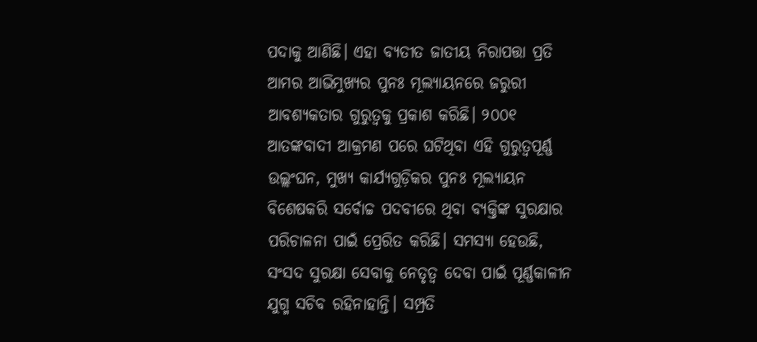ପଦାକୁ ଆଣିଛି। ଏହା ବ୍ୟତୀତ ଜାତୀୟ ନିରାପତ୍ତା ପ୍ରତି ଆମର ଆଭିମୁଖ୍ୟର ପୁନଃ ମୂଲ୍ୟାୟନରେ ଜରୁରୀ ଆବଶ୍ୟକତାର ଗୁରୁତ୍ୱକୁ ପ୍ରକାଶ କରିଛି। ୨୦୦୧ ଆତଙ୍କବାଦୀ ଆକ୍ରମଣ ପରେ ଘଟିଥିବା ଏହି ଗୁରୁତ୍ୱପୂର୍ଣ୍ଣ ଉଲ୍ଲଂଘନ, ମୁଖ୍ୟ କାର୍ଯ୍ୟଗୁଡ଼ିକର ପୁନଃ ମୂଲ୍ୟାୟନ ବିଶେଷକରି ସର୍ବୋଚ୍ଚ ପଦବୀରେ ଥିବା ବ୍ୟକ୍ତିଙ୍କ ସୁରକ୍ଷାର ପରିଚାଳନା ପାଇଁ ପ୍ରେରିତ କରିଛି। ସମସ୍ୟା ହେଉଛି, ସଂସଦ ସୁରକ୍ଷା ସେବାକୁ ନେତୃତ୍ୱ ଦେବା ପାଇଁ ପୂର୍ଣ୍ଣକାଳୀନ ଯୁଗ୍ମ ସଚିବ ରହିନାହାନ୍ତି। ସମ୍ପ୍ରତି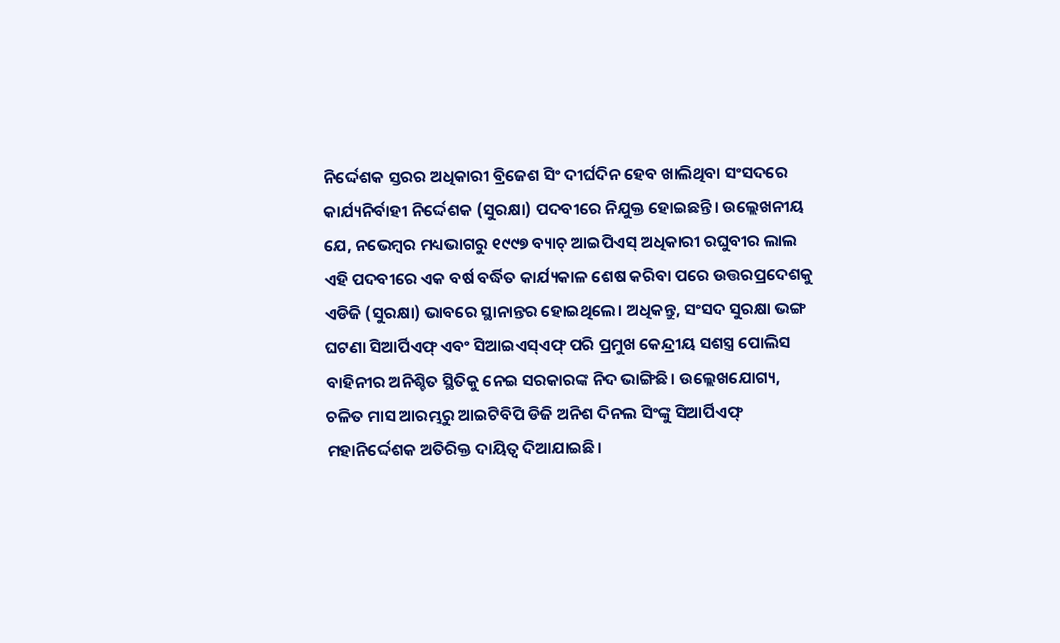ନିର୍ଦ୍ଦେଶକ ସ୍ତରର ଅଧିକାରୀ ବ୍ରିଜେଶ ସିଂ ଦୀର୍ଘଦିନ ହେବ ଖାଲିଥିବା ସଂସଦରେ କାର୍ଯ୍ୟନିର୍ବାହୀ ନିର୍ଦ୍ଦେଶକ (ସୁରକ୍ଷା) ପଦବୀରେ ନିଯୁକ୍ତ ହୋଇଛନ୍ତି। ଉଲ୍ଲେଖନୀୟ ଯେ, ନଭେମ୍ବର ମଧ୍ୟଭାଗରୁ ୧୯୯୭ ବ୍ୟାଚ୍ ଆଇପିଏସ୍ ଅଧିକାରୀ ରଘୁବୀର ଲାଲ ଏହି ପଦବୀରେ ଏକ ବର୍ଷ ବର୍ଦ୍ଧିତ କାର୍ଯ୍ୟକାଳ ଶେଷ କରିବା ପରେ ଉତ୍ତରପ୍ରଦେଶକୁ ଏଡିଜି (ସୁରକ୍ଷା) ଭାବରେ ସ୍ଥାନାନ୍ତର ହୋଇଥିଲେ। ଅଧିକନ୍ତୁ, ସଂସଦ ସୁରକ୍ଷା ଭଙ୍ଗ ଘଟଣା ସିଆର୍ପିଏଫ୍ ଏବଂ ସିଆଇଏସ୍ଏଫ୍ ପରି ପ୍ରମୁଖ କେନ୍ଦ୍ରୀୟ ସଶସ୍ତ୍ର ପୋଲିସ ବାହିନୀର ଅନିଶ୍ଚିତ ସ୍ଥିତିକୁ ନେଇ ସରକାରଙ୍କ ନିଦ ଭାଙ୍ଗିଛି। ଉଲ୍ଲେଖଯୋଗ୍ୟ, ଚଳିତ ମାସ ଆରମ୍ଭରୁ ଆଇଟିବିପି ଡିଜି ଅନିଶ ଦିନଲ ସିଂଙ୍କୁ ସିଆର୍ପିଏଫ୍ ମହାନିର୍ଦ୍ଦେଶକ ଅତିରିକ୍ତ ଦାୟିତ୍ୱ ଦିଆଯାଇଛି।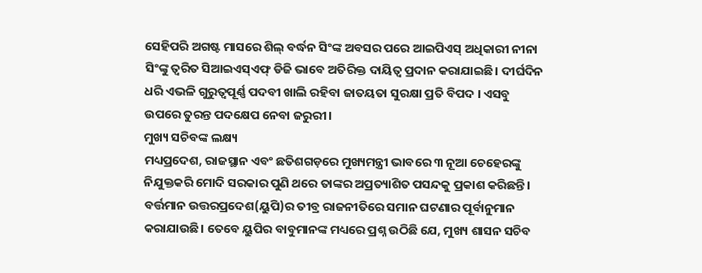ସେହିପରି ଅଗଷ୍ଟ ମାସରେ ଶିଲ୍ ବର୍ଦ୍ଧନ ସିଂଙ୍କ ଅବସର ପରେ ଆଇପିଏସ୍ ଅଧିକାରୀ ନୀନା ସିଂଙ୍କୁ ତ୍ୱରିତ ସିଆଇଏସ୍ଏଫ୍ ଡିଜି ଭାବେ ଅତିରିକ୍ତ ଦାୟିତ୍ୱ ପ୍ରଦାନ କରାଯାଇଛି। ଦୀର୍ଘଦିନ ଧରି ଏଭଳି ଗୁରୁତ୍ୱପୂର୍ଣ୍ଣ ପଦବୀ ଖାଲି ରହିବା ଜାତୟତା ସୁରକ୍ଷା ପ୍ରତି ବିପଦ । ଏସବୁ ଉପରେ ତୁରନ୍ତ ପଦକ୍ଷେପ ନେବା ଜରୁରୀ।
ମୁଖ୍ୟ ସଚିବଙ୍କ ଲକ୍ଷ୍ୟ
ମଧ୍ୟପ୍ରଦେଶ, ରାଜସ୍ଥାନ ଏବଂ ଛତିଶଗଡ଼ରେ ମୁଖ୍ୟମନ୍ତ୍ରୀ ଭାବରେ ୩ ନୂଆ ଚେହେରଙ୍କୁ ନିଯୁକ୍ତକରି ମୋଦି ସରକାର ପୁଣି ଥରେ ତାଙ୍କର ଅପ୍ରତ୍ୟାଶିତ ପସନ୍ଦକୁ ପ୍ରକାଶ କରିଛନ୍ତି। ବର୍ତ୍ତମାନ ଉତ୍ତରପ୍ରଦେଶ(ୟୁପି)ର ତୀବ୍ର ରାଜନୀତିରେ ସମାନ ଘଟଣାର ପୂର୍ବାନୁମାନ କରାଯାଉଛି। ତେବେ ୟୁପିର ବାବୁମାନଙ୍କ ମଧ୍ୟରେ ପ୍ରଶ୍ନ ଉଠିଛି ଯେ, ମୁଖ୍ୟ ଶାସନ ସଚିବ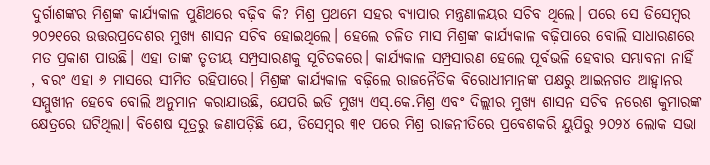ଦୁର୍ଗାଶଙ୍କର ମିଶ୍ରଙ୍କ କାର୍ଯ୍ୟକାଳ ପୁଣିଥରେ ବଢ଼ିବ କି? ମିଶ୍ର ପ୍ରଥମେ ସହର ବ୍ୟାପାର ମନ୍ତ୍ରଣାଳୟର ସଚିବ ଥିଲେ। ପରେ ସେ ଡିସେମ୍ବର ୨୦୨୧ରେ ଉତ୍ତରପ୍ରଦେଶର ମୁଖ୍ୟ ଶାସନ ସଚିବ ହୋଇଥିଲେ। ହେଲେ ଚଳିତ ମାସ ମିଶ୍ରଙ୍କ କାର୍ଯ୍ୟକାଳ ବଢ଼ିପାରେ ବୋଲି ସାଧାରଣରେ ମତ ପ୍ରକାଶ ପାଉଛି। ଏହା ତାଙ୍କ ତୃତୀୟ ସମ୍ପ୍ରସାରଣକୁ ସୂଚିତକରେ। କାର୍ଯ୍ୟକାଳ ସମ୍ପ୍ରସାରଣ ହେଲେ ପୂର୍ବଭଳି ହେବାର ସମ୍ଭାବନା ନାହିଁ , ବରଂ ଏହା ୬ ମାସରେ ସୀମିତ ରହିପାରେ। ମିଶ୍ରଙ୍କ କାର୍ଯ୍ୟକାଳ ବଢ଼ିଲେ ରାଜନୈତିକ ବିରୋଧୀମାନଙ୍କ ପକ୍ଷରୁ ଆଇନଗତ ଆହ୍ବାନର ସମ୍ମୁଖୀନ ହେବେ ବୋଲି ଅନୁମାନ କରାଯାଉଛି, ଯେପରି ଇଡି ମୁଖ୍ୟ ଏସ୍.କେ.ମିଶ୍ର ଏବଂ ଦିଲ୍ଲୀର ମୁଖ୍ୟ ଶାସନ ସଚିବ ନରେଶ କୁମାରଙ୍କ କ୍ଷେତ୍ରରେ ଘଟିଥିଲା। ବିଶେଷ ସୂତ୍ରରୁ ଜଣାପଡ଼ିଛି ଯେ, ଡିସେମ୍ବର ୩୧ ପରେ ମିଶ୍ର ରାଜନୀତିରେ ପ୍ରବେଶକରି ୟୁପିରୁ ୨୦୨୪ ଲୋକ ସଭା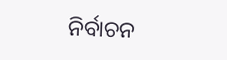ନିର୍ବାଚନ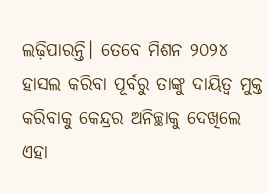ଲଢ଼ିପାରନ୍ତି। ତେବେ ମିଶନ ୨୦୨୪ ହାସଲ କରିବା ପୂର୍ବରୁ ତାଙ୍କୁ ଦାୟିତ୍ୱ ମୁକ୍ତ କରିବାକୁ କେନ୍ଦ୍ରର ଅନିଚ୍ଛାକୁ ଦେଖିଲେ ଏହା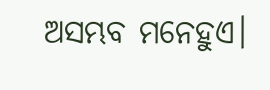ଅସମ୍ଭବ ମନେହୁଏ।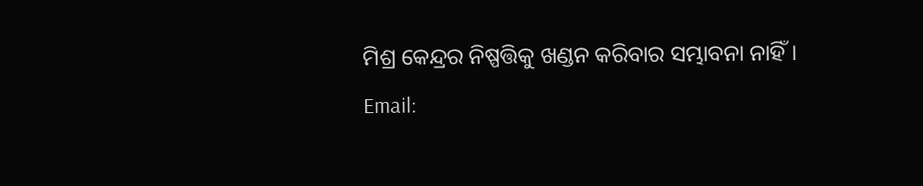ମିଶ୍ର କେନ୍ଦ୍ରର ନିଷ୍ପତ୍ତିକୁ ଖଣ୍ଡନ କରିବାର ସମ୍ଭାବନା ନାହିଁ।
Email: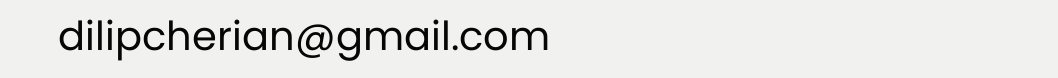dilipcherian@gmail.com